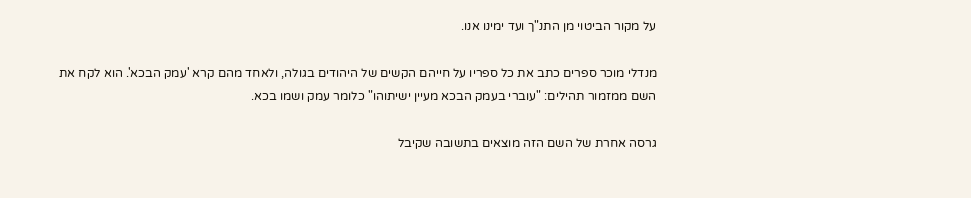על מקור הביטוי מן התנ"ך ועד ימינו אנו.

מנדלי מוכר ספרים כתב את כל ספריו על חייהם הקשים של היהודים בגולה, ולאחד מהם קרא 'עמק הבכא'. הוא לקח את השם ממזמור תהילים: "עוברי בעמק הבכא מעיין ישיתוהו" כלומר עמק ושמו בכא.

גרסה אחרת של השם הזה מוצאים בתשובה שקיבל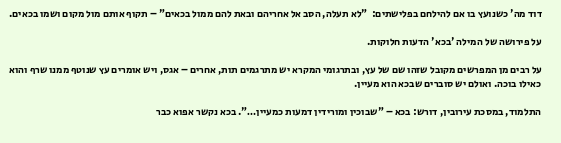דוד מה' כשנועץ בו אם להילחם בפלישתים:  "לא תעלה, הסב אל אחריהם ובאת להם ממול בכאים" – תקוף אותם מול מקום ושמו בכאים.

על פירושה של המילה 'בכא' הדעות חלוקות.

על רבים מן המפרשים מקובל שזהו שם של עץ, ובתרגומי המקרא יש מתרגמים תות, אחרים – אגס, ויש אומרים עץ שנוטף ממנו שרף והוא כאילו בוכה. ואולם יש סוברים שבכא הוא מעיין.

התלמוד, במסכת עירובין, דורש: בכא – "שבוכין ומורידין דמעות כמעיין…". בכא נקשר אפוא כבר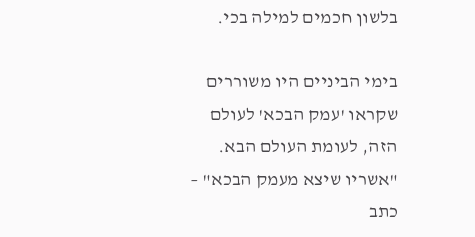בלשון חכמים למילה בכי.

בימי הביניים היו משוררים שקראו 'עמק הבכא' לעולם הזה, לעומת העולם הבא. "אשריו שיצא מעמק הבכא" – כתב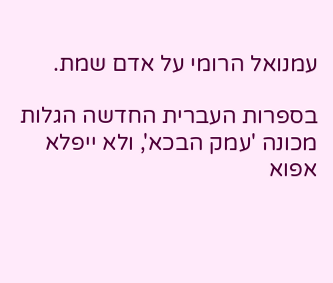עמנואל הרומי על אדם שמת.

בספרות העברית החדשה הגלות מכונה 'עמק הבכא', ולא ייפלא אפוא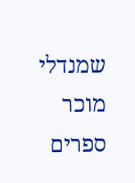שמנדלי מוכר ספרים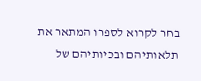בחר לקרוא לספרו המתאר את תלאותיהם ובכיותיהם של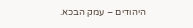היהודים – עמק הבכא.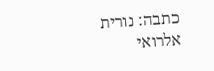כתבה: נורית אלרואי